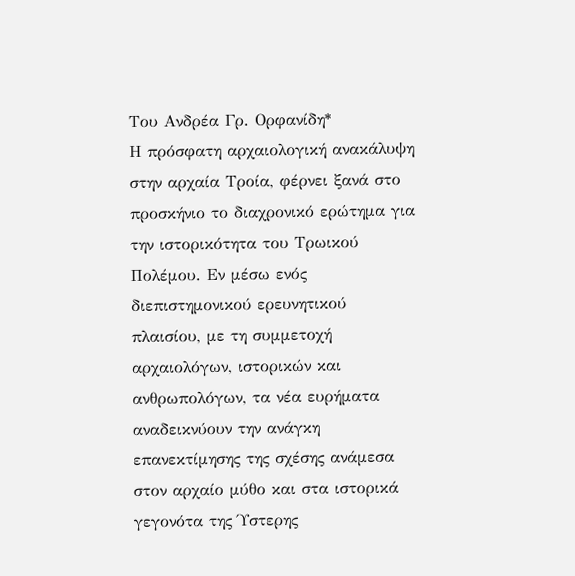Του Ανδρέα Γρ. Ορφανίδη*
Η πρόσφατη αρχαιολογική ανακάλυψη στην αρχαία Τροία, φέρνει ξανά στο προσκήνιο το διαχρονικό ερώτημα για την ιστορικότητα του Τρωικού Πολέμου. Εν μέσω ενός διεπιστημονικού ερευνητικού πλαισίου, με τη συμμετοχή αρχαιολόγων, ιστορικών και ανθρωπολόγων, τα νέα ευρήματα αναδεικνύουν την ανάγκη επανεκτίμησης της σχέσης ανάμεσα στον αρχαίο μύθο και στα ιστορικά γεγονότα της Ύστερης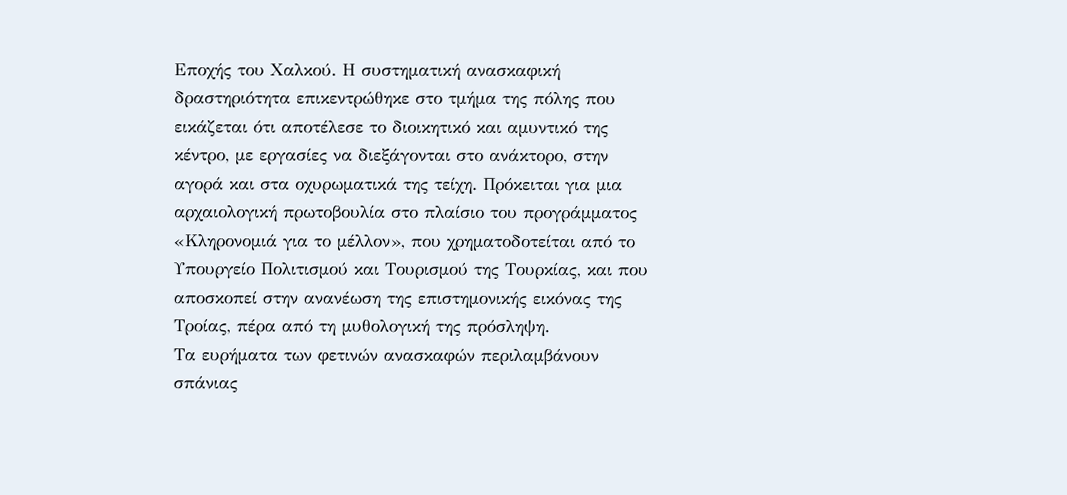Εποχής του Χαλκού. Η συστηματική ανασκαφική δραστηριότητα επικεντρώθηκε στο τμήμα της πόλης που εικάζεται ότι αποτέλεσε το διοικητικό και αμυντικό της κέντρο, με εργασίες να διεξάγονται στο ανάκτορο, στην αγορά και στα οχυρωματικά της τείχη. Πρόκειται για μια αρχαιολογική πρωτοβουλία στο πλαίσιο του προγράμματος «Κληρονομιά για το μέλλον», που χρηματοδοτείται από το Υπουργείο Πολιτισμού και Τουρισμού της Τουρκίας, και που αποσκοπεί στην ανανέωση της επιστημονικής εικόνας της Τροίας, πέρα από τη μυθολογική της πρόσληψη.
Τα ευρήματα των φετινών ανασκαφών περιλαμβάνουν σπάνιας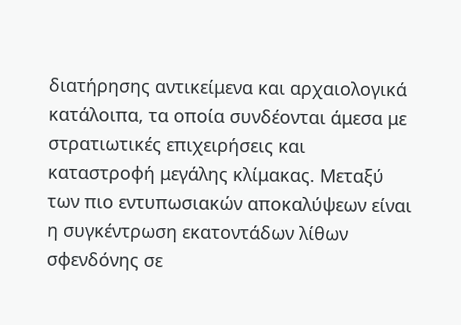διατήρησης αντικείμενα και αρχαιολογικά κατάλοιπα, τα οποία συνδέονται άμεσα με στρατιωτικές επιχειρήσεις και καταστροφή μεγάλης κλίμακας. Μεταξύ των πιο εντυπωσιακών αποκαλύψεων είναι η συγκέντρωση εκατοντάδων λίθων σφενδόνης σε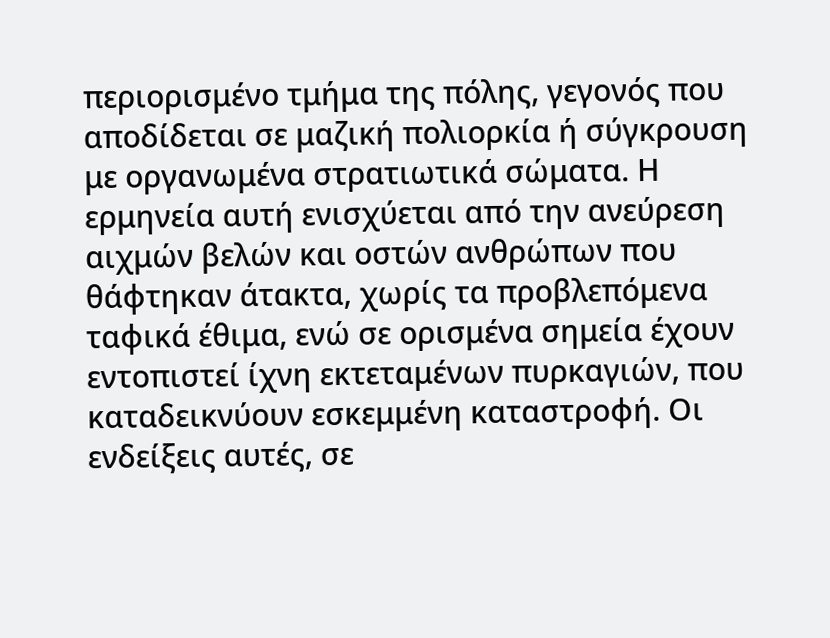περιορισμένο τμήμα της πόλης, γεγονός που αποδίδεται σε μαζική πολιορκία ή σύγκρουση με οργανωμένα στρατιωτικά σώματα. Η ερμηνεία αυτή ενισχύεται από την ανεύρεση αιχμών βελών και οστών ανθρώπων που θάφτηκαν άτακτα, χωρίς τα προβλεπόμενα ταφικά έθιμα, ενώ σε ορισμένα σημεία έχουν εντοπιστεί ίχνη εκτεταμένων πυρκαγιών, που καταδεικνύουν εσκεμμένη καταστροφή. Οι ενδείξεις αυτές, σε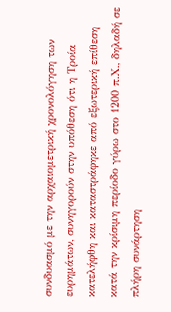συνδυασμό με την αρχαιομετρική χρονολόγηση των ευρημάτων, συνηγορούν στην υπόθεση ότι η Τροία κατελήφθη και καταστράφηκε από εξωτερική επίθεση κατά την κρίσιμη περίοδο γύρω στο 1200 π.Χ., δηλαδή σε πλήρη συνάρτηση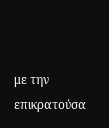με την επικρατούσα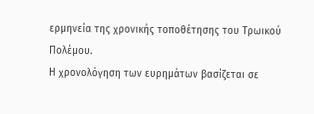ερμηνεία της χρονικής τοποθέτησης του Τρωικού Πολέμου.
Η χρονολόγηση των ευρημάτων βασίζεται σε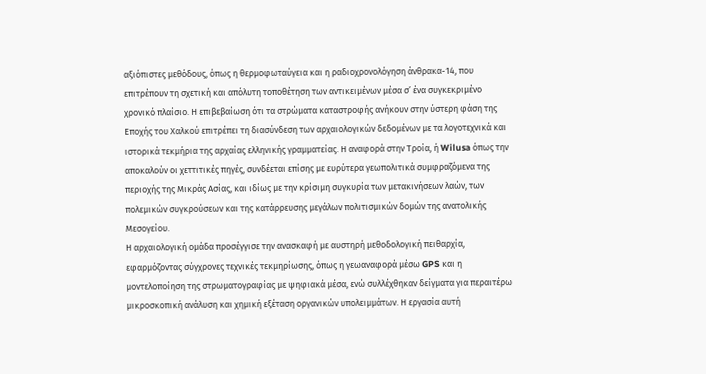αξιόπιστες μεθόδους, όπως η θερμοφωταύγεια και η ραδιοχρονολόγηση άνθρακα-14, που επιτρέπουν τη σχετική και απόλυτη τοποθέτηση των αντικειμένων μέσα σ’ ένα συγκεκριμένο χρονικό πλαίσιο. Η επιβεβαίωση ότι τα στρώματα καταστροφής ανήκουν στην ύστερη φάση της Εποχής του Χαλκού επιτρέπει τη διασύνδεση των αρχαιολογικών δεδομένων με τα λογοτεχνικά και ιστορικά τεκμήρια της αρχαίας ελληνικής γραμματείας. Η αναφορά στην Τροία, ή Wilusa όπως την αποκαλούν οι χεττιτικές πηγές, συνδέεται επίσης με ευρύτερα γεωπολιτικά συμφραζόμενα της περιοχής της Μικράς Ασίας, και ιδίως με την κρίσιμη συγκυρία των μετακινήσεων λαών, των πολεμικών συγκρούσεων και της κατάρρευσης μεγάλων πολιτισμικών δομών της ανατολικής Μεσογείου.
Η αρχαιολογική ομάδα προσέγγισε την ανασκαφή με αυστηρή μεθοδολογική πειθαρχία, εφαρμόζοντας σύγχρονες τεχνικές τεκμηρίωσης, όπως η γεωαναφορά μέσω GPS και η μοντελοποίηση της στρωματογραφίας με ψηφιακά μέσα, ενώ συλλέχθηκαν δείγματα για περαιτέρω μικροσκοπική ανάλυση και χημική εξέταση οργανικών υπολειμμάτων. Η εργασία αυτή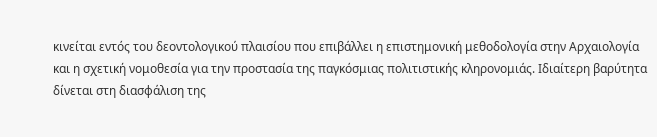κινείται εντός του δεοντολογικού πλαισίου που επιβάλλει η επιστημονική μεθοδολογία στην Αρχαιολογία και η σχετική νομοθεσία για την προστασία της παγκόσμιας πολιτιστικής κληρονομιάς. Ιδιαίτερη βαρύτητα δίνεται στη διασφάλιση της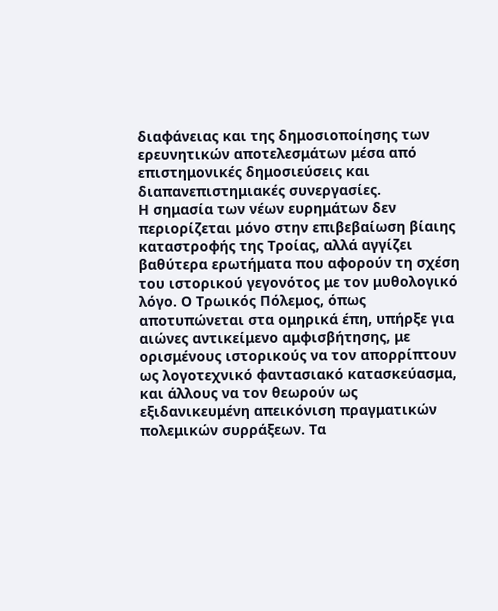διαφάνειας και της δημοσιοποίησης των ερευνητικών αποτελεσμάτων μέσα από επιστημονικές δημοσιεύσεις και διαπανεπιστημιακές συνεργασίες.
Η σημασία των νέων ευρημάτων δεν περιορίζεται μόνο στην επιβεβαίωση βίαιης καταστροφής της Τροίας, αλλά αγγίζει βαθύτερα ερωτήματα που αφορούν τη σχέση του ιστορικού γεγονότος με τον μυθολογικό λόγο. Ο Τρωικός Πόλεμος, όπως αποτυπώνεται στα ομηρικά έπη, υπήρξε για αιώνες αντικείμενο αμφισβήτησης, με ορισμένους ιστορικούς να τον απορρίπτουν ως λογοτεχνικό φαντασιακό κατασκεύασμα, και άλλους να τον θεωρούν ως εξιδανικευμένη απεικόνιση πραγματικών πολεμικών συρράξεων. Τα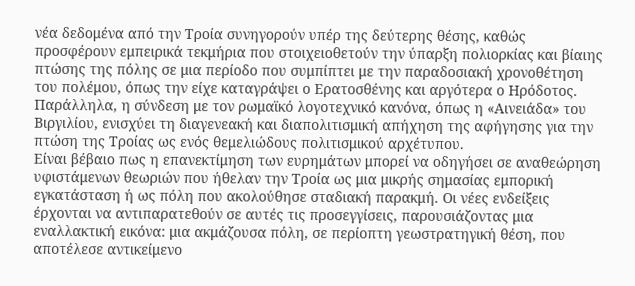νέα δεδομένα από την Τροία συνηγορούν υπέρ της δεύτερης θέσης, καθώς προσφέρουν εμπειρικά τεκμήρια που στοιχειοθετούν την ύπαρξη πολιορκίας και βίαιης πτώσης της πόλης σε μια περίοδο που συμπίπτει με την παραδοσιακή χρονοθέτηση του πολέμου, όπως την είχε καταγράψει ο Ερατοσθένης και αργότερα ο Ηρόδοτος. Παράλληλα, η σύνδεση με τον ρωμαϊκό λογοτεχνικό κανόνα, όπως η «Αινειάδα» του Βιργιλίου, ενισχύει τη διαγενεακή και διαπολιτισμική απήχηση της αφήγησης για την πτώση της Τροίας ως ενός θεμελιώδους πολιτισμικού αρχέτυπου.
Είναι βέβαιο πως η επανεκτίμηση των ευρημάτων μπορεί να οδηγήσει σε αναθεώρηση υφιστάμενων θεωριών που ήθελαν την Τροία ως μια μικρής σημασίας εμπορική εγκατάσταση ή ως πόλη που ακολούθησε σταδιακή παρακμή. Οι νέες ενδείξεις έρχονται να αντιπαρατεθούν σε αυτές τις προσεγγίσεις, παρουσιάζοντας μια εναλλακτική εικόνα: μια ακμάζουσα πόλη, σε περίοπτη γεωστρατηγική θέση, που αποτέλεσε αντικείμενο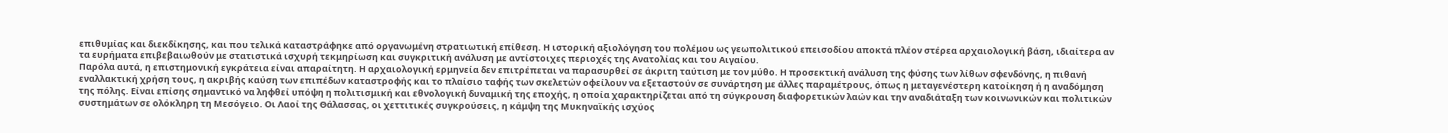επιθυμίας και διεκδίκησης, και που τελικά καταστράφηκε από οργανωμένη στρατιωτική επίθεση. Η ιστορική αξιολόγηση του πολέμου ως γεωπολιτικού επεισοδίου αποκτά πλέον στέρεα αρχαιολογική βάση, ιδιαίτερα αν τα ευρήματα επιβεβαιωθούν με στατιστικά ισχυρή τεκμηρίωση και συγκριτική ανάλυση με αντίστοιχες περιοχές της Ανατολίας και του Αιγαίου.
Παρόλα αυτά, η επιστημονική εγκράτεια είναι απαραίτητη. Η αρχαιολογική ερμηνεία δεν επιτρέπεται να παρασυρθεί σε άκριτη ταύτιση με τον μύθο. Η προσεκτική ανάλυση της φύσης των λίθων σφενδόνης, η πιθανή εναλλακτική χρήση τους, η ακριβής καύση των επιπέδων καταστροφής και το πλαίσιο ταφής των σκελετών οφείλουν να εξεταστούν σε συνάρτηση με άλλες παραμέτρους, όπως η μεταγενέστερη κατοίκηση ή η αναδόμηση της πόλης. Είναι επίσης σημαντικό να ληφθεί υπόψη η πολιτισμική και εθνολογική δυναμική της εποχής, η οποία χαρακτηρίζεται από τη σύγκρουση διαφορετικών λαών και την αναδιάταξη των κοινωνικών και πολιτικών συστημάτων σε ολόκληρη τη Μεσόγειο. Οι Λαοί της Θάλασσας, οι χεττιτικές συγκρούσεις, η κάμψη της Μυκηναϊκής ισχύος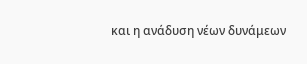και η ανάδυση νέων δυνάμεων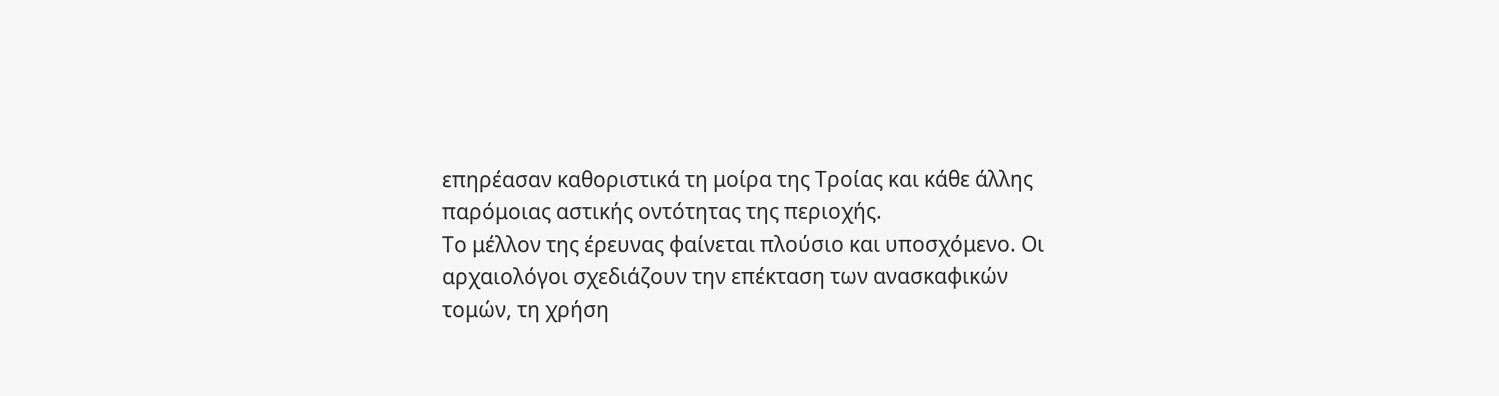επηρέασαν καθοριστικά τη μοίρα της Τροίας και κάθε άλλης παρόμοιας αστικής οντότητας της περιοχής.
Το μέλλον της έρευνας φαίνεται πλούσιο και υποσχόμενο. Οι αρχαιολόγοι σχεδιάζουν την επέκταση των ανασκαφικών τομών, τη χρήση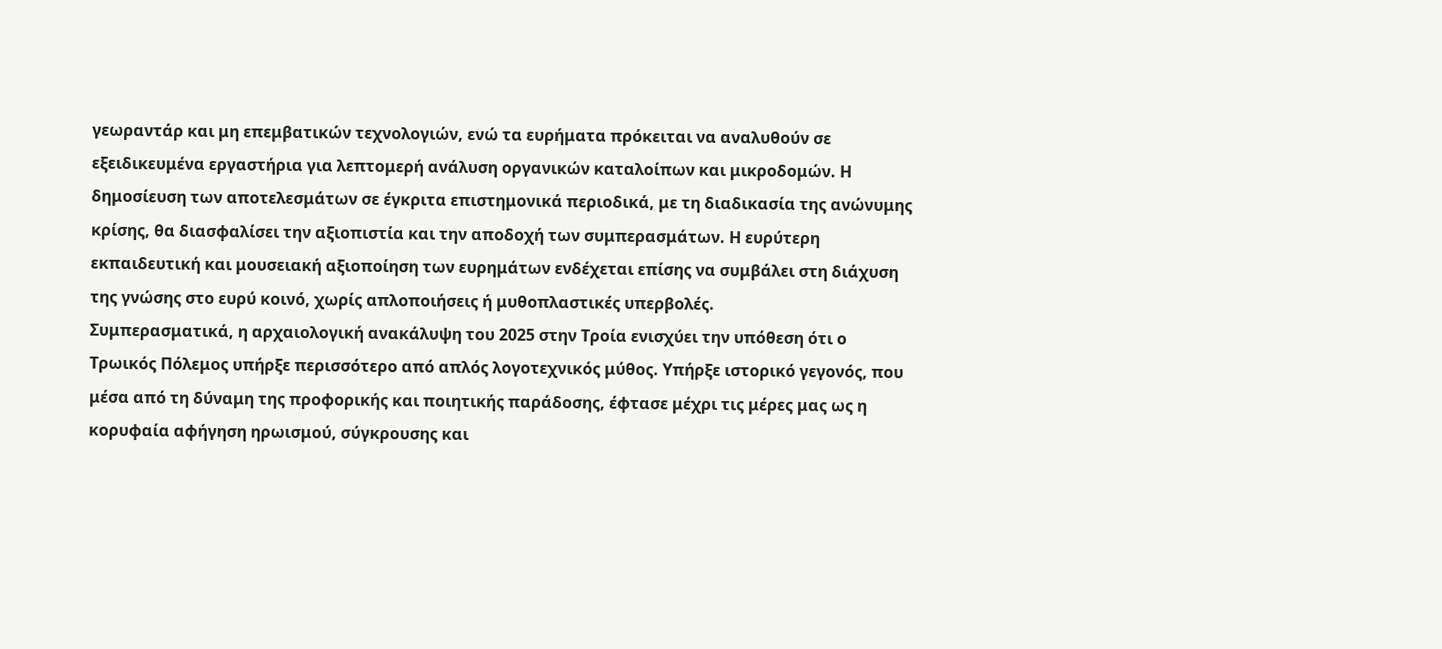γεωραντάρ και μη επεμβατικών τεχνολογιών, ενώ τα ευρήματα πρόκειται να αναλυθούν σε εξειδικευμένα εργαστήρια για λεπτομερή ανάλυση οργανικών καταλοίπων και μικροδομών. Η δημοσίευση των αποτελεσμάτων σε έγκριτα επιστημονικά περιοδικά, με τη διαδικασία της ανώνυμης κρίσης, θα διασφαλίσει την αξιοπιστία και την αποδοχή των συμπερασμάτων. Η ευρύτερη εκπαιδευτική και μουσειακή αξιοποίηση των ευρημάτων ενδέχεται επίσης να συμβάλει στη διάχυση της γνώσης στο ευρύ κοινό, χωρίς απλοποιήσεις ή μυθοπλαστικές υπερβολές.
Συμπερασματικά, η αρχαιολογική ανακάλυψη του 2025 στην Τροία ενισχύει την υπόθεση ότι ο Τρωικός Πόλεμος υπήρξε περισσότερο από απλός λογοτεχνικός μύθος. Υπήρξε ιστορικό γεγονός, που μέσα από τη δύναμη της προφορικής και ποιητικής παράδοσης, έφτασε μέχρι τις μέρες μας ως η κορυφαία αφήγηση ηρωισμού, σύγκρουσης και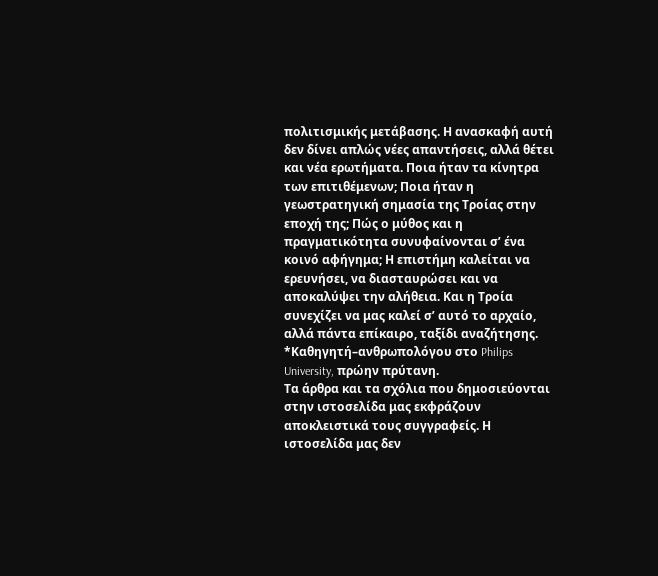πολιτισμικής μετάβασης. Η ανασκαφή αυτή δεν δίνει απλώς νέες απαντήσεις, αλλά θέτει και νέα ερωτήματα. Ποια ήταν τα κίνητρα των επιτιθέμενων; Ποια ήταν η γεωστρατηγική σημασία της Τροίας στην εποχή της; Πώς ο μύθος και η πραγματικότητα συνυφαίνονται σ’ ένα κοινό αφήγημα; Η επιστήμη καλείται να ερευνήσει, να διασταυρώσει και να αποκαλύψει την αλήθεια. Και η Τροία συνεχίζει να μας καλεί σ’ αυτό το αρχαίο, αλλά πάντα επίκαιρο, ταξίδι αναζήτησης.
*Καθηγητή–ανθρωπολόγου στο Philips University, πρώην πρύτανη.
Τα άρθρα και τα σχόλια που δημοσιεύονται στην ιστοσελίδα μας εκφράζουν αποκλειστικά τους συγγραφείς. Η ιστοσελίδα μας δεν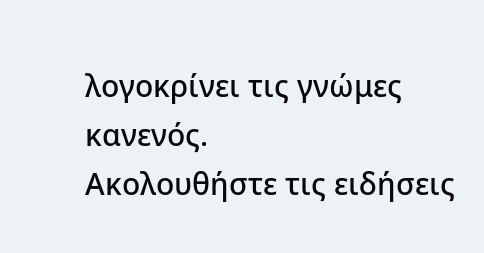λογοκρίνει τις γνώμες κανενός.
Ακολουθήστε τις ειδήσεις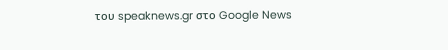του speaknews.gr στο Google News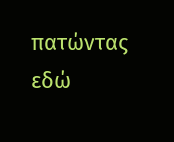πατώντας εδώ